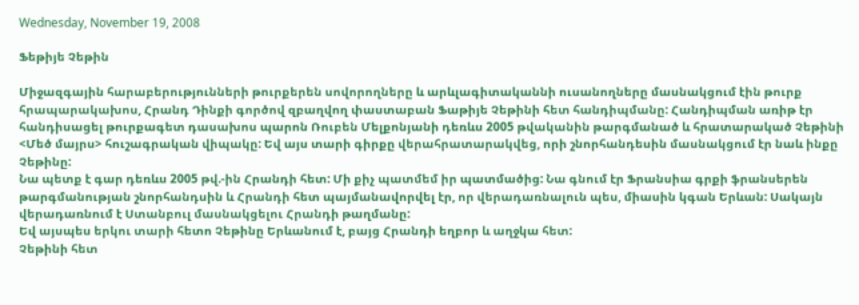Wednesday, November 19, 2008

Ֆեթիյե Չեթին

Միջազգային հարաբերությունների թուրքերեն սովորողները և արևլագիտականնի ուսանողները մասնակցում էին թուրք հրապարակախոս, Հրանդ Դինքի գործով զբաղվող փաստաբան Ֆաթիյե Չեթինի հետ հանդիպմանը: Հանդիպման առիթ էր հանդիսացել թուրքագետ դասախոս պարոն Ռուբեն Մելքոնյանի դեռևս 2005 թվականին թարգմանած և հրատարակած Չեթինի <Մեծ մայրս> հուշագրական վիպակը: Եվ այս տարի գիրքը վերահրատարակվեց, որի շնորհանդեսին մասնակցում էր նաև ինքը Չեթինը:
Նա պետք է գար դեռևս 2005 թվ.-ին Հրանդի հետ: Մի քիչ պատմեմ իր պատմածից: Նա գնում էր Ֆրանսիա գրքի ֆրանսերեն թարգմանության շնորհանդսին և Հրանդի հետ պայմանավորվել էր, որ վերադառնալուն պես, միասին կգան Երևան: Սակայն վերադառնում է Ստանբուլ մասնակցելու Հրանդի թաղմանը:
Եվ այսպես երկու տարի հետո Չեթինը Երևանում է, բայց Հրանդի եղբոր և աղջկա հետ:
Չեթինի հետ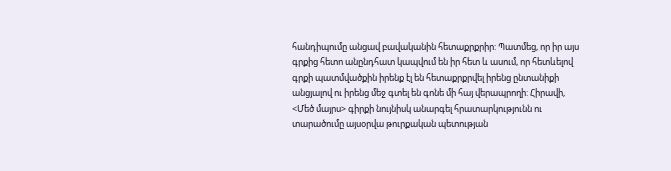հանդիպումը անցավ բավականին հետաքրքրիր: Պատմեց, որ իր այս գրքից հետո անընդհատ կապվում են իր հետ և ասում, որ հետևելով գրքի պատմվածքին իրենք էլ են հետաքրքրվել իրենց ընտանիքի անցյալով ու իրենց մեջ գտել են գոնե մի հայ վերապրողի: Հիրավի, <Մեծ մայրս> գիրքի նույնիսկ անարգել հրատարկությունն ու տարածումը այսօրվա թուրքական պետության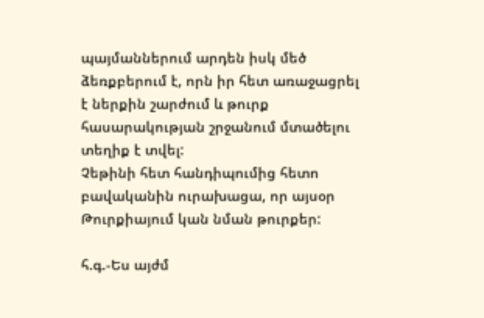պայմաններում արդեն իսկ մեծ ձեռքբերում է, որն իր հետ առաջացրել է ներքին շարժում և թուրք հասարակության շրջանում մտածելու տեղիք է տվել:
Չեթինի հետ հանդիպումից հետո բավականին ուրախացա, որ այսօր Թուրքիայում կան նման թուրքեր:

հ.գ.-Ես այժմ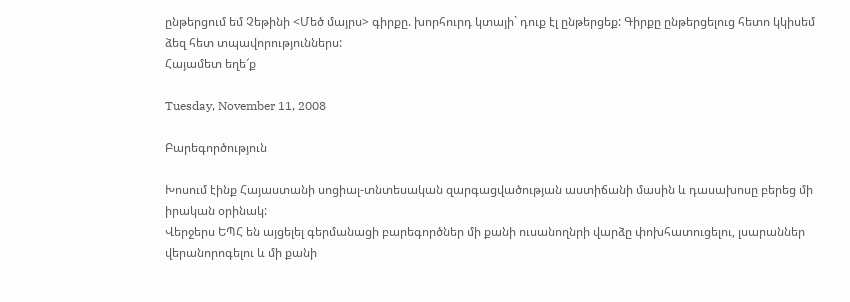ընթերցում եմ Չեթինի <Մեծ մայրս> գիրքը. խորհուրդ կտայի` դուք էլ ընթերցեք: Գիրքը ընթերցելուց հետո կկիսեմ ձեզ հետ տպավորություններս:
Հայամետ եղե՜ք

Tuesday, November 11, 2008

Բարեգործություն

Խոսում էինք Հայաստանի սոցիալ-տնտեսական զարգացվածության աստիճանի մասին և դասախոսը բերեց մի իրական օրինակ:
Վերջերս ԵՊՀ են այցելել գերմանացի բարեգործներ մի քանի ուսանողնրի վարձը փոխհատուցելու, լսարաններ վերանորոգելու և մի քանի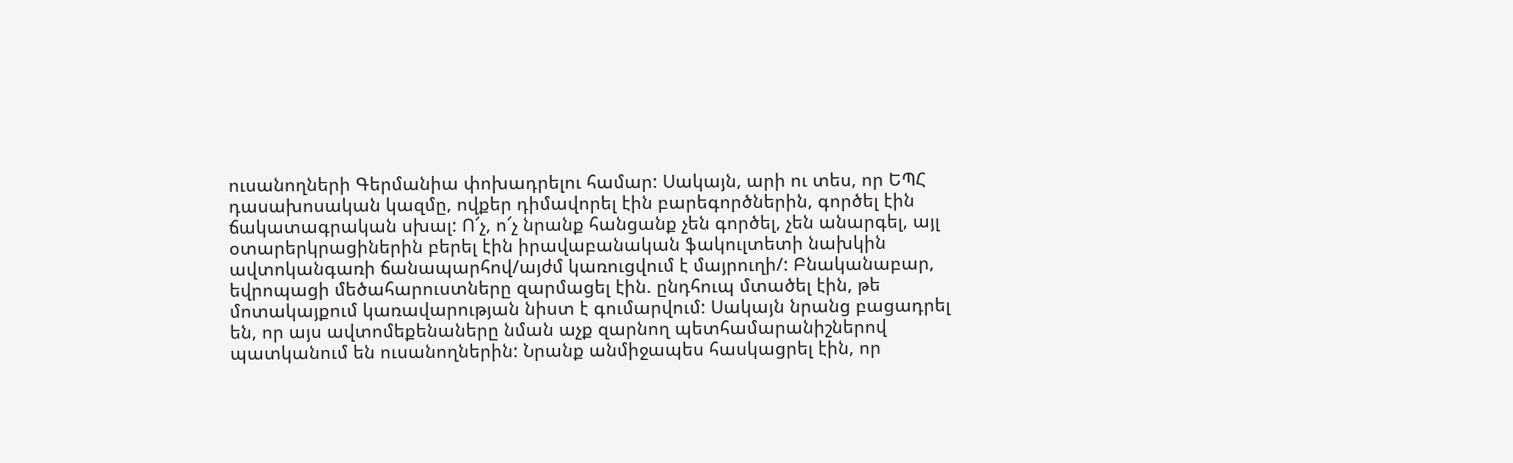ուսանողների Գերմանիա փոխադրելու համար: Սակայն, արի ու տես, որ ԵՊՀ դասախոսական կազմը, ովքեր դիմավորել էին բարեգործներին, գործել էին ճակատագրական սխալ: Ո՜չ, ո՜չ նրանք հանցանք չեն գործել, չեն անարգել, այլ օտարերկրացիներին բերել էին իրավաբանական ֆակուլտետի նախկին ավտոկանգառի ճանապարհով/այժմ կառուցվում է մայրուղի/: Բնականաբար, եվրոպացի մեծահարուստները զարմացել էին. ընդհուպ մտածել էին, թե մոտակայքում կառավարության նիստ է գումարվում: Սակայն նրանց բացադրել են, որ այս ավտոմեքենաները նման աչք զարնող պետհամարանիշներով պատկանում են ուսանողներին: Նրանք անմիջապես հասկացրել էին, որ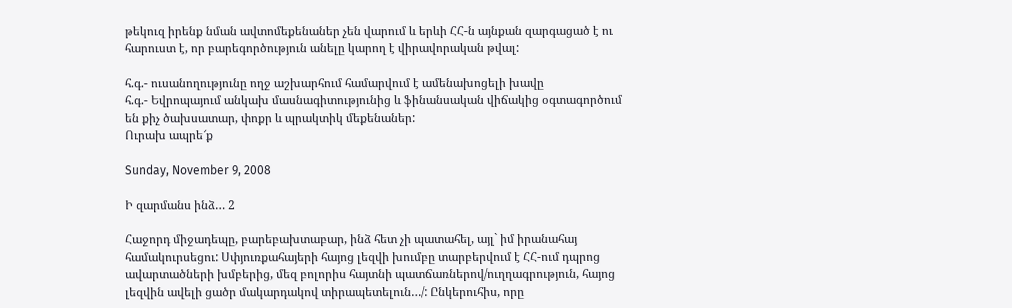թեկուզ իրենք նման ավտոմեքենաներ չեն վարում և երևի ՀՀ-ն այնքան զարգացած է ու հարուստ է, որ բարեգործություն անելը կարող է վիրավորական թվալ:

հ.գ.- ուսանողությունը ողջ աշխարհում համարվում է ամենախոցելի խավը
հ.գ.- Եվրոպայում անկախ մասնագիտությունից և ֆինանսական վիճակից օգտագործում են քիչ ծախսատար, փոքր և պրակտիկ մեքենաներ:
Ուրախ ապրե՜ք

Sunday, November 9, 2008

Ի զարմանս ինձ… 2

Հաջորդ միջադեպը, բարեբախտաբար, ինձ հետ չի պատահել, այլ` իմ իրանահայ համակուրսեցու: Սփյուռքահայերի հայոց լեզվի խումբը տարբերվում է ՀՀ-ում դպրոց ավարտածների խմբերից, մեզ բոլորիս հայտնի պատճառներով/ուղղագրություն, հայոց լեզվին ավելի ցածր մակարդակով տիրապետելուն…/: Ընկերուհիս, որը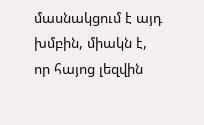մասնակցում է այդ խմբին, միակն է, որ հայոց լեզվին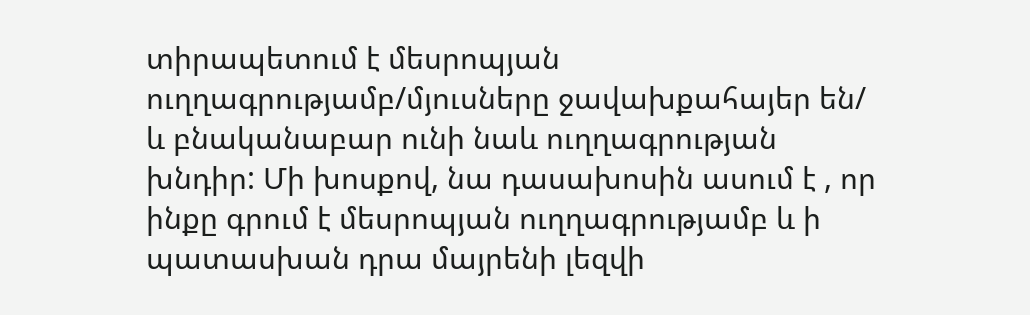տիրապետում է մեսրոպյան ուղղագրությամբ/մյուսները ջավախքահայեր են/ և բնականաբար ունի նաև ուղղագրության խնդիր: Մի խոսքով, նա դասախոսին ասում է , որ ինքը գրում է մեսրոպյան ուղղագրությամբ և ի պատասխան դրա մայրենի լեզվի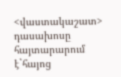<վաստակաշատ> դասախոսը հայտարարում է`հայոց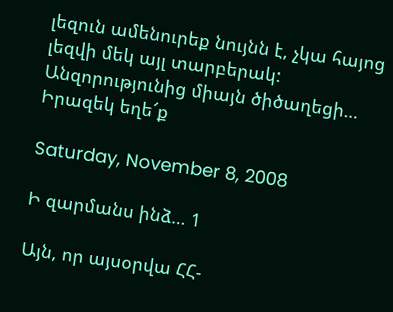լեզուն ամենուրեք նույնն է, չկա հայոց լեզվի մեկ այլ տարբերակ:
Անզորությունից միայն ծիծաղեցի…
Իրազեկ եղե՜ք

Saturday, November 8, 2008

Ի զարմանս ինձ… 1

Այն, որ այսօրվա ՀՀ-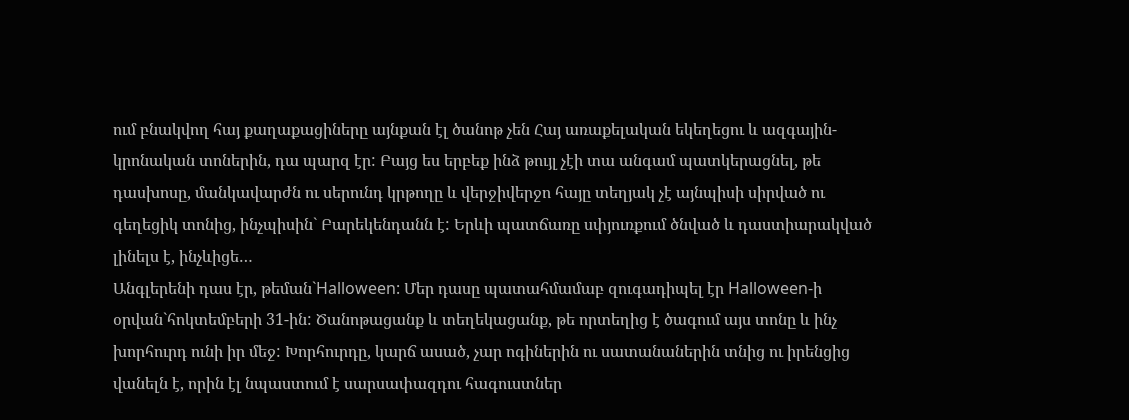ում բնակվող հայ քաղաքացիները այնքան էլ ծանոթ չեն Հայ առաքելական եկեղեցու և ազգային-կրոնական տոներին, դա պարզ էր: Բայց ես երբեք ինձ թույլ չէի տա անգամ պատկերացնել, թե դասխոսը, մանկավարժն ու սերունդ կրթողը և վերջիվերջո հայը տեղյակ չէ այնպիսի սիրված ու գեղեցիկ տոնից, ինչպիսին` Բարեկենդանն է: Երևի պատճառը սփյուռքում ծնված և դաստիարակված լինելս է, ինչևիցե…
Անգլերենի դաս էր, թեման`Halloween: Մեր դասը պատահմամաբ զուգադիպել էր Halloween-ի օրվան`հոկտեմբերի 31-ին: Ծանոթացանք և տեղեկացանք, թե որտեղից է ծագում այս տոնը և ինչ խորհուրդ ունի իր մեջ: Խորհուրդը, կարճ ասած, չար ոգիներին ու սատանաներին տնից ու իրենցից վանելն է, որին էլ նպաստում է սարսափազդու հագուստներ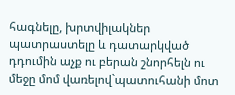հագնելը, խրտվիլակներ պատրաստելը և դատարկված դդումին աչք ու բերան շնորհելն ու մեջը մոմ վառելով`պատուհանի մոտ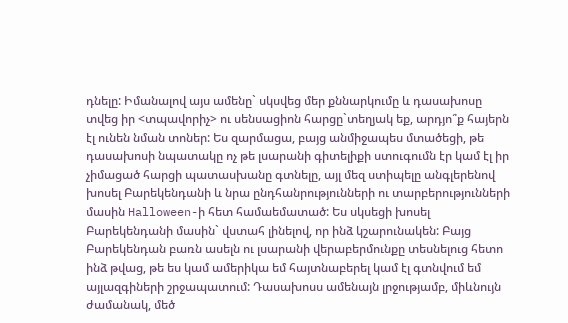դնելը: Իմանալով այս ամենը` սկսվեց մեր քննարկումը և դասախոսը տվեց իր <տպավորիչ> ու սենսացիոն հարցը`տեղյակ եք, արդյո՞ք հայերն էլ ունեն նման տոներ: Ես զարմացա, բայց անմիջապես մտածեցի, թե դասախոսի նպատակը ոչ թե լսարանի գիտելիքի ստուգումն էր կամ էլ իր չիմացած հարցի պատասխանը գտնելը, այլ մեզ ստիպելը անգլերենով խոսել Բարեկենդանի և նրա ընդհանրությունների ու տարբերությունների մասին Halloween-ի հետ համաեմատած: Ես սկսեցի խոսել Բարեկենդանի մասին` վստահ լինելով, որ ինձ կշարունակեն: Բայց Բարեկենդան բառն ասելն ու լսարանի վերաբերմունքը տեսնելուց հետո ինձ թվաց, թե ես կամ ամերիկա եմ հայտնաբերել կամ էլ գտնվում եմ այլազգիների շրջապատում: Դասախոսս ամենայն լրջությամբ, միևնույն ժամանակ, մեծ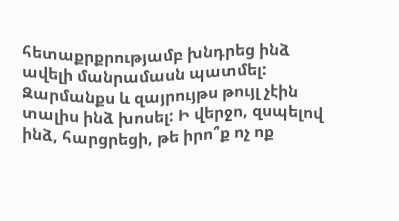հետաքրքրությամբ խնդրեց ինձ ավելի մանրամասն պատմել: Զարմանքս և զայրույթս թույլ չէին տալիս ինձ խոսել: Ի վերջո, զսպելով ինձ, հարցրեցի, թե իրո՞ք ոչ ոք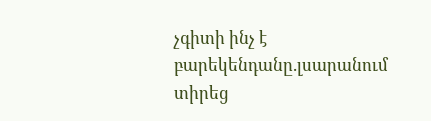չգիտի ինչ է բարեկենդանը.լսարանում տիրեց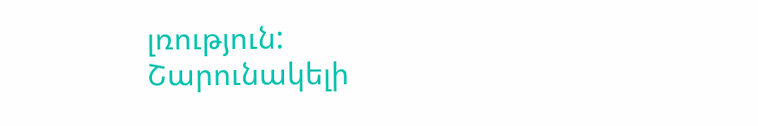լռություն:
Շարունակելի